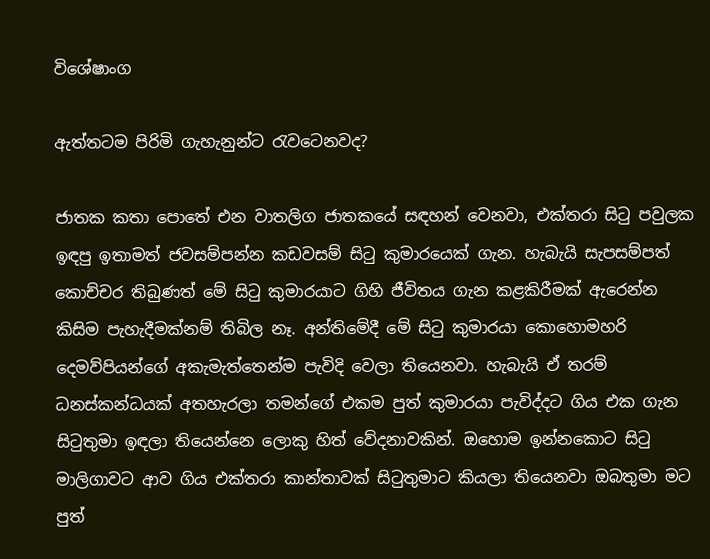විශේෂාංග

ඇත්තටම පිරිමි ගැහැනුන්ට රැවටෙනවද?

ජාතක කතා පොතේ එන වාතලිග ජාතකයේ සඳහන් වෙනවා, එක්තරා සිටු පවුලක ඉඳපු ඉතාමත් ජවසම්පන්න කඩවසම් සිටු කුමාරයෙක් ගැන. හැබැයි සැපසම්පත් කොච්චර තිබුණත් මේ සිටු කුමාරයාට ගිහි ජීවිතය ගැන කළකිරීමක් ඇරෙන්න කිසිම පැහැදීමක්නම් තිබිල නෑ. අන්තිමේදී මේ සිටු කුමාරයා කොහොමහරි දෙමව්පියන්ගේ අකැමැත්තෙන්ම පැවිදි වෙලා තියෙනවා. හැබැයි ඒ තරම් ධනස්කන්ධයක් අතහැරලා තමන්ගේ එකම පුත් කුමාරයා පැවිද්දට ගිය එක ගැන සිටුතුමා ඉඳලා තියෙන්නෙ ලොකු හිත් වේදනාවකින්. ඔහොම ඉන්නකොට සිටු මාලිගාවට ආව ගිය එක්තරා කාන්තාවක් සිටුතුමාට කියලා තියෙනවා ඔබතුමා මට පුත්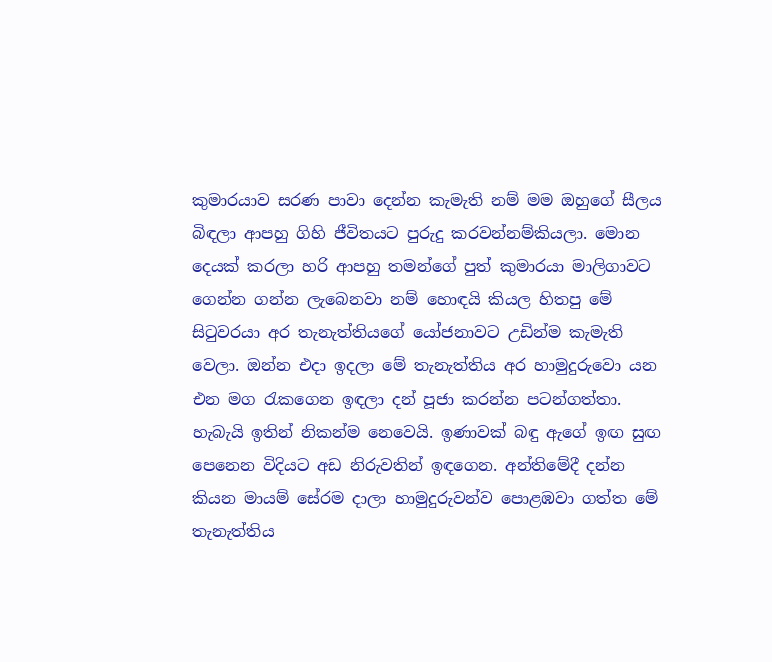කුමාරයාව සරණ පාවා දෙන්න කැමැති නම් මම ඔහුගේ සීලය බිඳලා ආපහු ගිහි ජීවිතයට පුරුදු කරවන්නම්කියලා. මොන දෙයක් කරලා හරි ආපහු තමන්ගේ පුත් කුමාරයා මාලිගාවට ගෙන්න ගන්න ලැබෙනවා නම් හොඳයි කියල හිතපු මේ සිටුවරයා අර තැනැත්තියගේ යෝජනාවට උඩින්ම කැමැති වෙලා. ඔන්න එදා ඉදලා මේ තැනැත්තිය අර හාමුදුරුවො යන එන මග රැකගෙන ඉඳලා දන් පූජා කරන්න පටන්ගත්තා. හැබැයි ඉතින් නිකන්ම නෙවෙයි. ඉණාවක් බඳු ඇගේ ඉඟ සුඟ පෙනෙන විදියට අඩ නිරුවතින් ඉඳගෙන. අන්තිමේදී දන්න කියන මායම් සේරම දාලා හාමුදුරුවන්ව පොළඹවා ගත්ත මේ තැනැත්තිය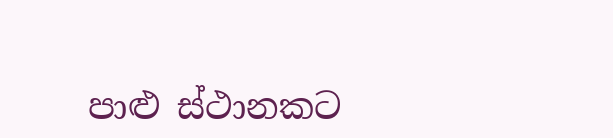පාළු ස්ථානකට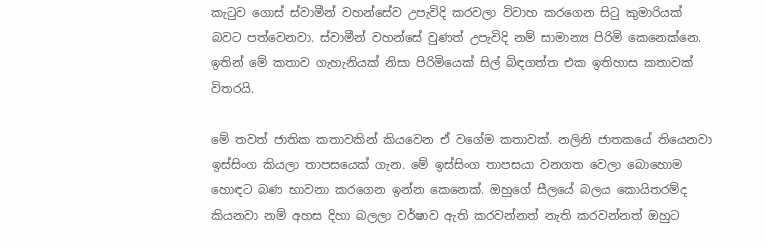කැටුව ගොස් ස්වාමීන් වහන්සේව උපැවිදි කරවලා විවාහ කරගෙන සිටු කුමාරියක් බවට පත්වෙනවා. ස්වාමීන් වහන්සේ වුණත් උපැවිදි නම් සාමාන්‍ය පිරිමි කෙනෙක්නෙ. ඉතින් මේ කතාව ගැහැනියක් නිසා පිරිමියෙක් සිල් බිඳගත්ත එක ඉතිහාස කතාවක් විතරයි.

මේ තවත් ජාතික කතාවකින් කියවෙන ඒ වගේම කතාවක්. නලිනි ජාතකයේ තියෙනවා ඉස්සිංග කියලා තාපසයෙක් ගැන. මේ ඉස්සිංග තාපසයා වනගත වෙලා බොහොම හොඳට බණ භාවනා කරගෙන ඉන්න කෙනෙක්. ඔහුගේ සීලයේ බලය කොයිතරම්ද කියනවා නම් අහස දිහා බලලා වර්ෂාව ඇති කරවන්නත් නැති කරවන්නත් ඔහුට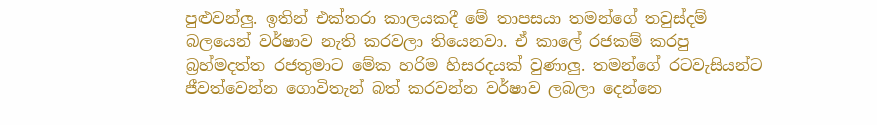පුළුවන්ලු. ඉතින් එක්තරා කාලයකදී මේ තාපසයා තමන්ගේ තවුස්දම් බලයෙන් වර්ෂාව නැති කරවලා තියෙනවා. ඒ කාලේ රජකම් කරපු බ්‍රහ්මදත්ත රජතුමාට මේක හරිම හිසරදයක් වුණාලු. තමන්ගේ රටවැසියන්ට ජීවත්වෙන්න ගොවිතැන් බත් කරවන්න වර්ෂාව ලබලා දෙන්නෙ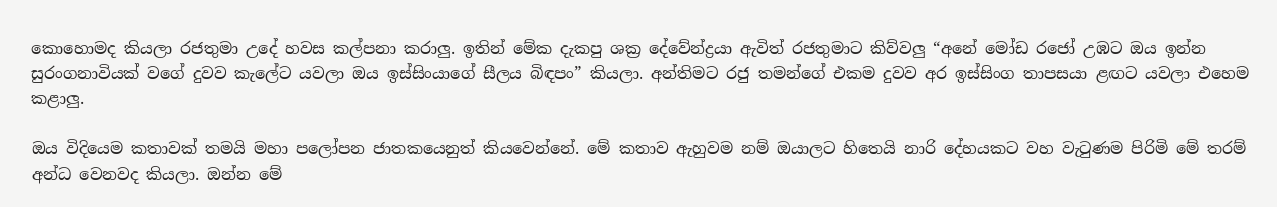කොහොමද කියලා රජතුමා උදේ හවස කල්පනා කරාලු. ඉතින් මේක දැකපු ශක්‍ර දේවේන්ද්‍රයා ඇවිත් රජතුමාට කිව්වලු “අනේ මෝඩ රජෝ උඹට ඔය ඉන්න සුරංගනාවියක් වගේ දුවව කැලේට යවලා ඔය ඉස්සිංයාගේ සීලය බිඳපං” කියලා. අන්තිමට රජු තමන්ගේ එකම දුවව අර ඉස්සිංග තාපසයා ළඟට යවලා එහෙම කළාලු.

ඔය විදියෙම කතාවක් තමයි මහා පලෝපන ජාතකයෙනුත් කියවෙන්නේ. මේ කතාව ඇහුවම නම් ඔයාලට හිතෙයි නාරි දේහයකට වහ වැටුණම පිරිමි මේ තරම් අන්ධ වෙනවද කියලා. ඔන්න මේ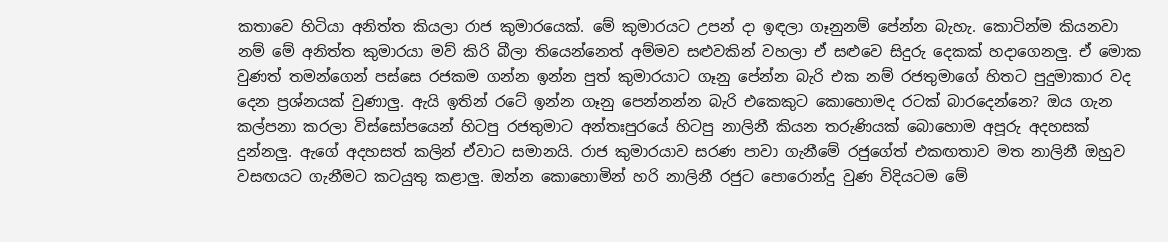කතාවෙ හිටියා අනිත්ත කියලා රාජ කුමාරයෙක්. මේ කුමාරයට උපන් දා ඉඳලා ගෑනුනම් පේන්න බැහැ. කොටින්ම කියනවා නම් මේ අනිත්ත කුමාරයා මව් කිරි බීලා තියෙන්නෙත් අම්මව සළුවකින් වහලා ඒ සළුවෙ සිදුරු දෙකක් හදාගෙනලු. ඒ මොක වුණත් තමන්ගෙන් පස්සෙ රජකම ගන්න ඉන්න පුත් කුමාරයාට ගෑනු පේන්න බැරි එක නම් රජතුමාගේ හිතට පුදුමාකාර වද දෙන ප්‍රශ්නයක් වුණාලු. ඇයි ඉතින් රටේ ඉන්න ගෑනු පෙන්නන්න බැරි එකෙකුට කොහොමද රටක් බාරදෙන්නෙ? ඔය ගැන කල්පනා කරලා විස්සෝපයෙන් හිටපු රජතුමාට අන්තඃපුරයේ හිටපු නාලිනී කියන තරුණියක් බොහොම අපූරු අදහසක් දුන්නලු. ඇගේ අදහසත් කලින් ඒවාට සමානයි. රාජ කුමාරයාව සරණ පාවා ගැනීමේ රජුගේත් එකඟතාව මත නාලිනී ඔහුව වසඟයට ගැනීමට කටයුතු කළාලු. ඔන්න කොහොමින් හරි නාලිනී රජුට පොරොන්දු වුණ විදියටම මේ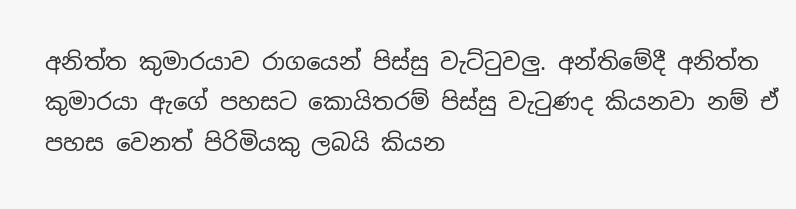අනිත්ත කුමාරයාව රාගයෙන් පිස්සු වැට්ටුවලු. අන්තිමේදී අනිත්ත කුමාරයා ඇගේ පහසට කොයිතරම් පිස්සු වැටුණද කියනවා නම් ඒ පහස වෙනත් පිරිමියකු ලබයි කියන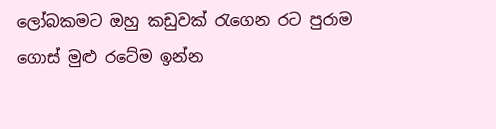ලෝබකමට ඔහු කඩුවක් රැගෙන රට පුරාම ගොස් මුළු රටේම ඉන්න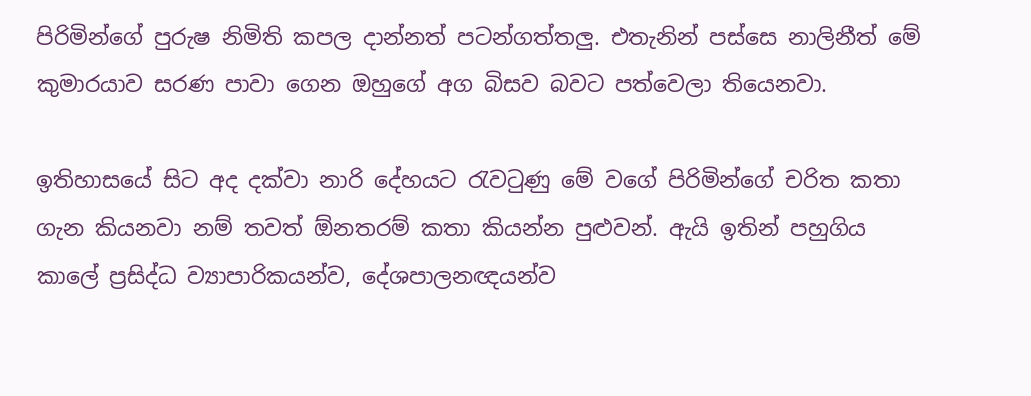පිරිමින්ගේ පුරුෂ නිමිති කපල දාන්නත් පටන්ගත්තලු. එතැනින් පස්සෙ නාලිනීත් මේ කුමාරයාව සරණ පාවා ගෙන ඔහුගේ අග බිසව බවට පත්වෙලා තියෙනවා.

ඉතිහාසයේ සිට අද දක්වා නාරි දේහයට රැවටුණු මේ වගේ පිරිමින්ගේ චරිත කතා ගැන කියනවා නම් තවත් ඕනතරම් කතා කියන්න පුළුවන්. ඇයි ඉතින් පහුගිය කාලේ ප්‍රසිද්ධ ව්‍යාපාරිකයන්ව, දේශපාලනඥයන්ව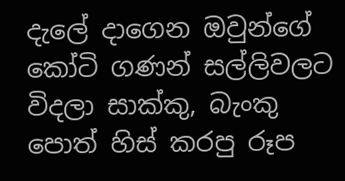දැලේ දාගෙන ඔවුන්ගේ කෝටි ගණන් සල්ලිවලට විදලා සාක්කු, බැංකු පොත් හිස් කරපු රූප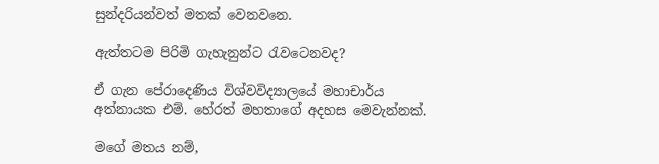සුන්දරියන්වත් මතක් වෙනවනෙ.

ඇත්තටම පිරිමි ගැහැනුන්ට රැවටෙනවද?

ඒ ගැන පේරාදෙණිය විශ්වවිද්‍යාලයේ මහාචාර්ය අත්නායක එම්. හේරත් මහතාගේ අදහස මෙවැන්නක්.

මගේ මතය නම්,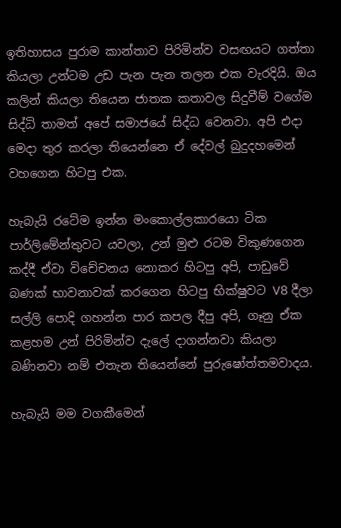ඉතිහාසය පුරාම කාන්තාව පිරිමින්ව වසඟයට ගත්තා කියලා උන්ටම උඩ පැන පැන තලන එක වැරදියි. ඔය කලින් කියලා තියෙන ජාතක කතාවල සිදුවීම් වගේම සිද්ධි තාමත් අපේ සමාජයේ සිද්ධ වෙනවා. අපි එදා මෙදා තුර කරලා තියෙන්නෙ ඒ දේවල් බුදුදහමෙන් වහගෙන හිටපු එක.

හැබැයි රටේම ඉන්න මංකොල්ලකාරයො ටික පාර්ලිමේන්තුවට යවලා, උන් මුළු රටම විකුණගෙන කද්දී ඒවා විචේචනය නොකර හිටපු අපි, පාඩුවේ බණක් භාවනාවක් කරගෙන හිටපු භික්ෂුවට V8 දීලා සල්ලි පොදි ගහන්න පාර කපල දීපු අපි, ගෑනු ඒක කළහම උන් පිරිමින්ව දැලේ දාගන්නවා කියලා බණිනවා නම් එතැන තියෙන්නේ පුරුෂෝත්තමවාදය.

හැබැයි මම වගකීමෙන්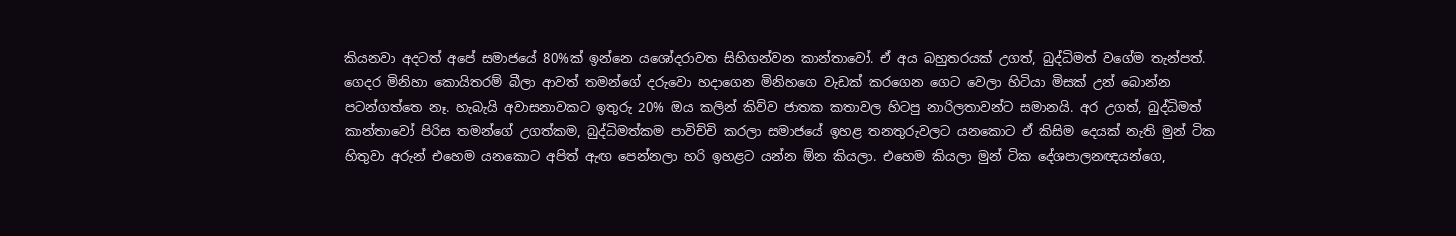කියනවා අදටත් අපේ සමාජයේ 80%ක් ඉන්නෙ යශෝදරාවත සිහිගන්වන කාන්තාවෝ. ඒ අය බහුතරයක් උගත්, බුද්ධිමත් වගේම තැන්පත්. ගෙදර මිනිහා කොයිතරම් බීලා ආවත් තමන්ගේ දරුවො හදාගෙන මිනිහගෙ වැඩක් කරගෙන ගෙට වෙලා හිටියා මිසක් උන් බොන්න පටන්ගත්තෙ නෑ. හැබැයි අවාසනාවකට ඉතුරු 20% ඔය කලින් කිව්ව ජාතක කතාවල හිටපු නාරිලතාවන්ට සමානයි. අර උගත්, බුද්ධිමත් කාන්තාවෝ පිරිස තමන්ගේ උගත්කම, බුද්ධිමත්කම පාවිච්චි කරලා සමාජයේ ඉහළ තනතුරුවලට යනකොට ඒ කිසිම දෙයක් නැති මුන් ටික හිතුවා අරුන් එහෙම යනකොට අපිත් ඇඟ පෙන්නලා හරි ඉහළට යන්න ඕන කියලා. එහෙම කියලා මුන් ටික දේශපාලනඥයන්ගෙ,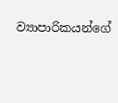ව්‍යාපාරිකයන්ගේ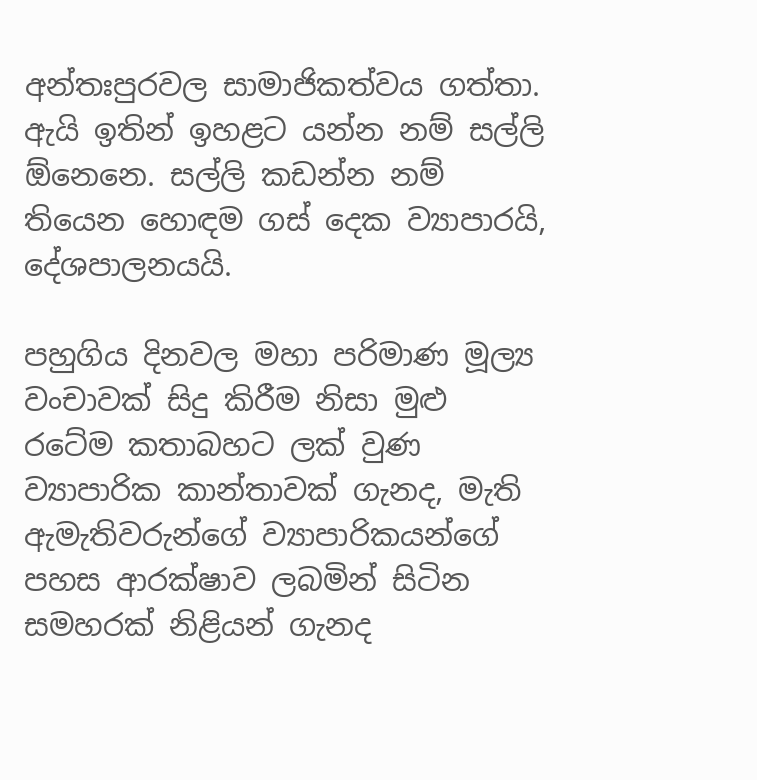අන්තඃපුරවල සාමාජිකත්වය ගත්තා. ඇයි ඉතින් ඉහළට යන්න නම් සල්ලි ඕනෙනෙ. සල්ලි කඩන්න නම් තියෙන හොඳම ගස් දෙක ව්‍යාපාරයි, දේශපාලනයයි.

පහුගිය දිනවල මහා පරිමාණ මූල්‍ය වංචාවක් සිදු කිරීම නිසා මුළු රටේම කතාබහට ලක් වුණ ව්‍යාපාරික කාන්තාවක් ගැනද, මැති ඇමැතිවරුන්ගේ ව්‍යාපාරිකයන්ගේ පහස ආරක්ෂාව ලබමින් සිටින සමහරක් නිළියන් ගැනද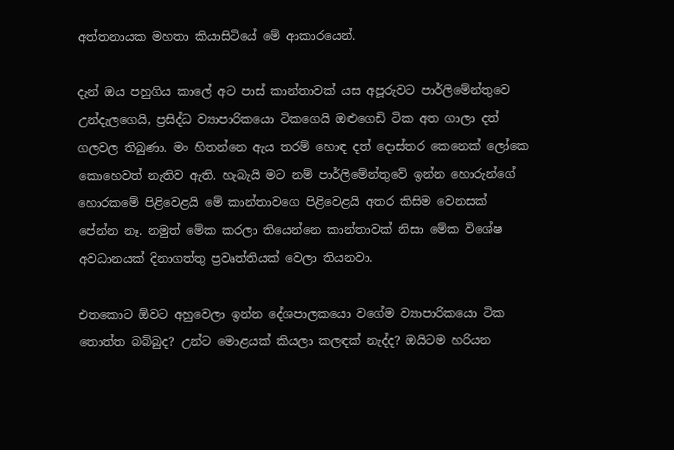අත්තනායක මහතා කියාසිටියේ මේ ආකාරයෙන්.

දැන් ඔය පහුගිය කාලේ අට පාස් කාන්තාවක් යස අපූරුවට පාර්ලිමේන්තුවෙ උන්දැලගෙයි, ප්‍රසිද්ධ ව්‍යාපාරිකයො ටිකගෙයි ඔළුගෙඩි ටික අත ගාලා දත් ගලවල තිබුණා. මං හිතන්නෙ ඇය තරම් හොඳ දත් දොස්තර කෙනෙක් ලෝකෙ කොහෙවත් නැතිව ඇති. හැබැයි මට නම් පාර්ලිමේන්තුවේ ඉන්න හොරුන්ගේ හොරකමේ පිළිවෙළයි මේ කාන්තාවගෙ පිළිවෙළයි අතර කිසිම වෙනසක් පේන්න නෑ. නමුත් මේක කරලා තියෙන්නෙ කාන්තාවක් නිසා මේක විශේෂ අවධානයක් දිනාගත්තු ප්‍රවෘත්තියක් වෙලා තියනවා.

එතකොට ඕවට අහුවෙලා ඉන්න දේශපාලකයො වගේම ව්‍යාපාරිකයො ටික තොත්ත බබ්බුද? උන්ට මොළයක් කියලා කලඳක් නැද්ද? ඔයිටම හරියන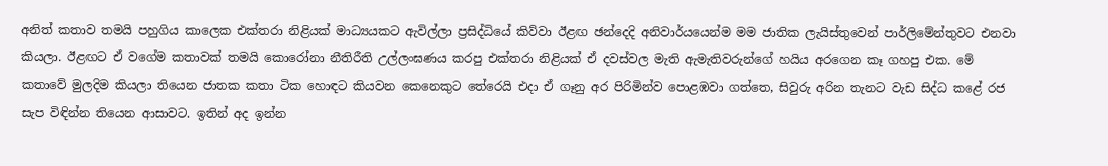අනිත් කතාව තමයි පහුගිය කාලෙක එක්තරා නිළියක් මාධ්‍යයකට ඇවිල්ලා ප්‍රසිද්ධියේ කිව්වා ඊළඟ ඡන්දෙදි අනිවාර්යයෙන්ම මම ජාතික ලැයිස්තුවෙන් පාර්ලිමේන්තුවට එනවා කියලා. ඊළඟට ඒ වගේම කතාවක් තමයි කොරෝනා නීතිරීති උල්ලංඝණය කරපු එක්තරා නිළියක් ඒ දවස්වල මැති ඇමැතිවරුන්ගේ හයිය අරගෙන කෑ ගහපු එක. මේ කතාවේ මුලදිම කියලා තියෙන ජාතක කතා ටික හොඳට කියවන කෙනෙකුට තේරෙයි එදා ඒ ගෑනු අර පිරිමින්ව පොළඹවා ගත්තෙ, සිවුරු අරින තැනට වැඩ සිද්ධ කළේ රජ සැප විඳින්න තියෙන ආසාවට. ඉතින් අද ඉන්න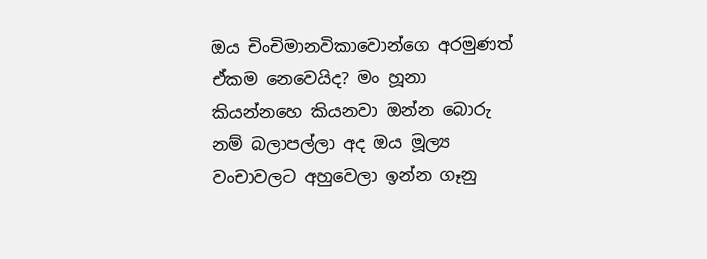ඔය චිංචිමානවිකාවොන්ගෙ අරමුණත් ඒකම නෙවෙයිද? මං හූනා කියන්නහෙ කියනවා ඔන්න බොරු නම් බලාපල්ලා අද ඔය මූල්‍ය වංචාවලට අහුවෙලා ඉන්න ගෑනු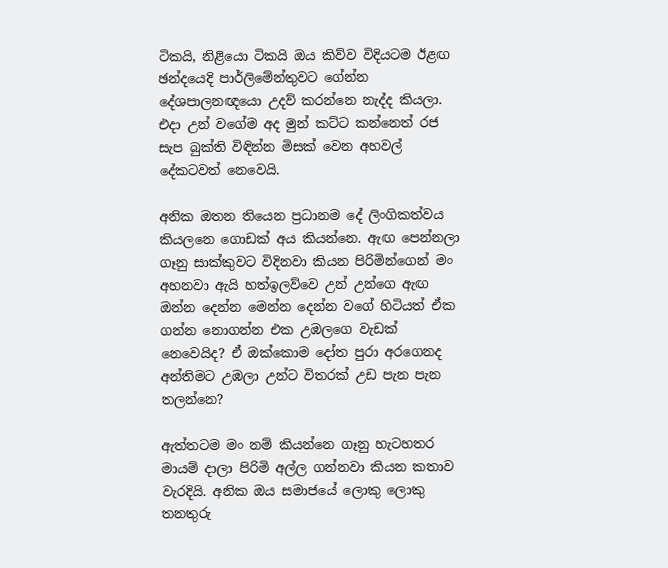ටිකයි, නිළියො ටිකයි ඔය කිව්ව විදියටම ඊළඟ ඡන්දයෙදි පාර්ලිමේන්තුවට ගේන්න දේශපාලනඥයො උදව් කරන්නෙ නැද්ද කියලා. එදා උන් වගේම අද මුන් කට්ට කන්නෙත් රජ සැප බුක්ති විඳින්න මිසක් වෙන අහවල් දේකටවත් නෙවෙයි.

අනික ඔතන තියෙන ප්‍රධානම දේ ලිංගිකත්වය කියලනෙ ගොඩක් අය කියන්නෙ. ඇඟ පෙන්නලා ගෑනු සාක්කුවට විදිනවා කියන පිරිමින්ගෙන් මං අහනවා ඇයි හත්ඉලව්වෙ උන් උන්ගෙ ඇඟ ඔන්න දෙන්න මෙන්න දෙන්න වගේ හිටියත් ඒක ගන්න නොගන්න එක උඹලගෙ වැඩක් නෙවෙයිද? ඒ ඔක්කොම දෝත පුරා අරගෙනද අන්තිමට උඹලා උන්ට විතරක් උඩ පැන පැන තලන්නෙ?

ඇත්තටම මං නම් කියන්නෙ ගෑනු හැටහතර මායම් දාලා පිරිමි අල්ල ගන්නවා කියන කතාව වැරදියි. අනික ඔය සමාජයේ ලොකු ලොකු තනතුරු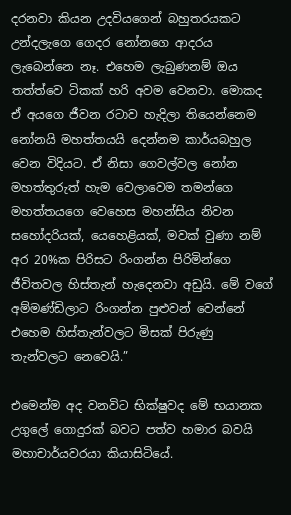දරනවා කියන උදවියගෙන් බහුතරයකට උන්දලැගෙ ගෙදර නෝනගෙ ආදරය ලැබෙන්නෙ නෑ. එහෙම ලැබුණනම් ඔය තත්ත්වෙ ටිකක් හරි අවම වෙනවා. මොකද ඒ අයගෙ ජීවන රටාව හැදිලා තියෙන්නෙම නෝනයි මහත්තයයි දෙන්නම කාර්යබහුල වෙන විදියට. ඒ නිසා ගෙවල්වල නෝන මහත්තුරුත් හැම වෙලාවෙම තමන්ගෙ මහත්තයගෙ වෙහෙස මහන්සිය නිවන සහෝදරියක්, යෙහෙළියක්, මවක් වුණා නම් අර 20%ක පිරිසට රිංගන්න පිරිමින්ගෙ ජීවිතවල හිස්තැන් හැදෙනවා අඩුයි. මේ වගේ අම්මණ්ඩිලාට රිංගන්න පුළුවන් වෙන්නේ එහෙම හිස්තැන්වලට මිසක් පිරුණු තැන්වලට නෙවෙයි.”

එමෙන්ම අද වනවිට භික්ෂුවද මේ භයානක උගුලේ ගොදුරක් බවට පත්ව හමාර බවයි මහාචාර්යවරයා කියාසිටියේ.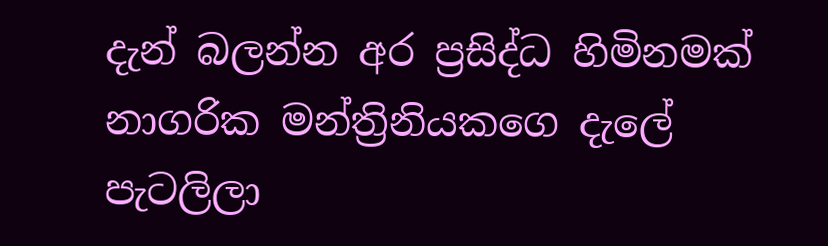දැන් බලන්න අර ප්‍රසිද්ධ හිමිනමක් නාගරික මන්ත්‍රිනියකගෙ දැලේ පැටලිලා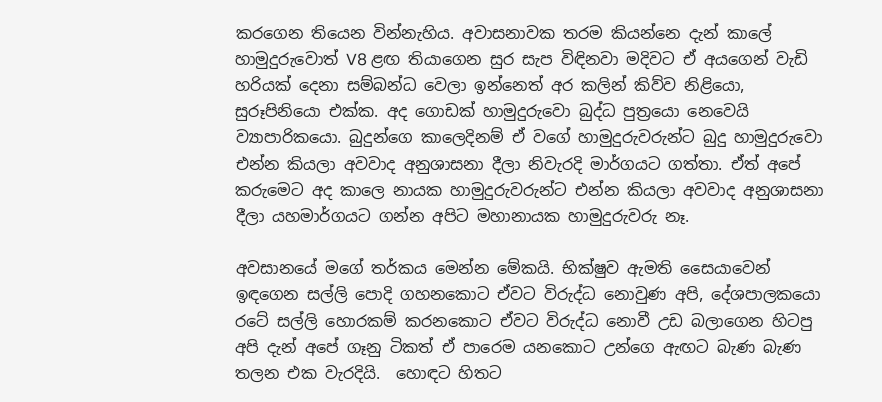කරගෙන තියෙන වින්නැහිය. අවාසනාවක තරම කියන්නෙ දැන් කාලේ හාමුදුරුවොත් V8 ළඟ තියාගෙන සුර සැප විඳිනවා මදිවට ඒ අයගෙන් වැඩි හරියක් දෙනා සම්බන්ධ වෙලා ඉන්නෙත් අර කලින් කිව්ව නිළියො, සුරූපිනියො එක්ක. අද ගොඩක් හාමුදුරුවො බුද්ධ පුත්‍රයො නෙවෙයි ව්‍යාපාරිකයො. බුදුන්ගෙ කාලෙදිනම් ඒ වගේ හාමුදුරුවරුන්ට බුදු හාමුදුරුවො එන්න කියලා අවවාද අනුශාසනා දීලා නිවැරදි මාර්ගයට ගත්තා. ඒත් අපේ කරුමෙට අද කාලෙ නායක හාමුදුරුවරුන්ට එන්න කියලා අවවාද අනුශාසනා දීලා යහමාර්ගයට ගන්න අපිට මහානායක හාමුදුරුවරු නෑ.

අවසානයේ මගේ තර්කය මෙන්න මේකයි. භික්ෂුව ඇමති සෛයාවෙන් ඉඳගෙන සල්ලි පොදි ගහනකොට ඒවට විරුද්ධ නොවුණ අපි, දේශපාලකයො රටේ සල්ලි හොරකම් කරනකොට ඒවට විරුද්ධ නොවී උඩ බලාගෙන හිටපු අපි දැන් අපේ ගෑනු ටිකත් ඒ පාරෙම යනකොට උන්ගෙ ඇඟට බැණ බැණ තලන එක වැරදියි.  හොඳට හිතට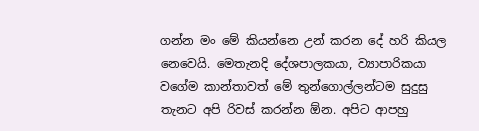ගන්න මං මේ කියන්නෙ උන් කරන දේ හරි කියල නෙවෙයි. මෙතැනදි දේශපාලකයා, ව්‍යාපාරිකයා වගේම කාන්තාවත් මේ තුන්ගොල්ලන්ටම සුදුසු තැනට අපි රිවස් කරන්න ඕන. අපිට ආපහු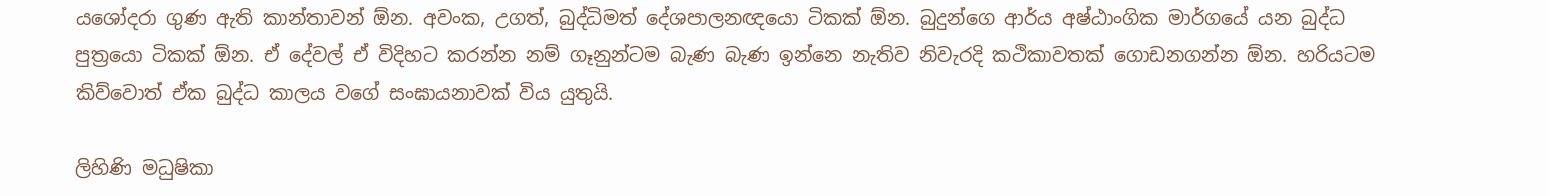යශෝදරා ගුණ ඇති කාන්තාවන් ඕන. අවංක, උගත්, බුද්ධිමත් දේශපාලනඥයො ටිකක් ඕන. බුදුන්ගෙ ආර්ය අෂ්ඨාංගික මාර්ගයේ යන බුද්ධ පුත්‍රයො ටිකක් ඕන. ඒ දේවල් ඒ විදිහට කරන්න නම් ගෑනුන්ටම බැණ බැණ ඉන්නෙ නැතිව නිවැරදි කථිකාවතක් ගොඩනගන්න ඕන. හරියටම කිව්වොත් ඒක බුද්ධ කාලය වගේ සංඝායනාවක් විය යුතුයි.

ලිහිණි මධුෂිකා